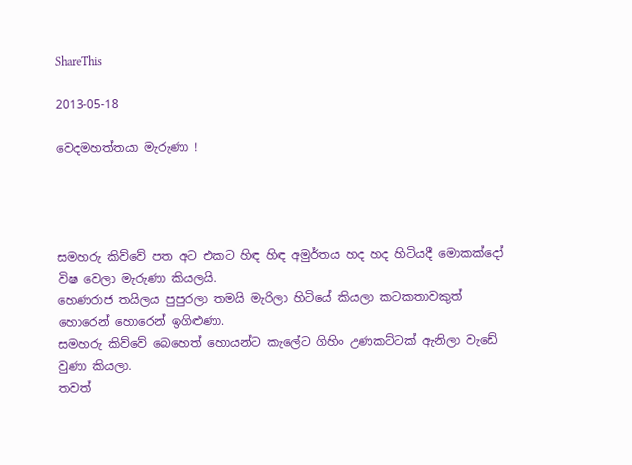ShareThis

2013-05-18

වෙදමහත්තයා මැරුණා !




සමහරු කිව්වේ පත අට එකට හිඳ හිඳ අමුර්තය හද හද හිටියදී මොකක්දෝ විෂ වෙලා මැරුණා කියලයි.
හෙණරාජ තයිලය පුපුරලා තමයි මැරිලා හිටියේ කියලා කටකතාවකුත් හොරෙන් හොරෙන් ඉගිළුණා.
සමහරු කිව්වේ බෙහෙත් හොයන්ට කැලේට ගිහිං උණකට්ටක් ඇනිලා වැඩේ වුණා කියලා.
තවත්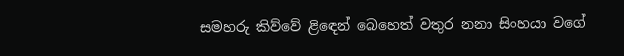සමහරු කිව්වේ ළිඳෙන් බෙහෙත් වතුර නනා සිංහයා වගේ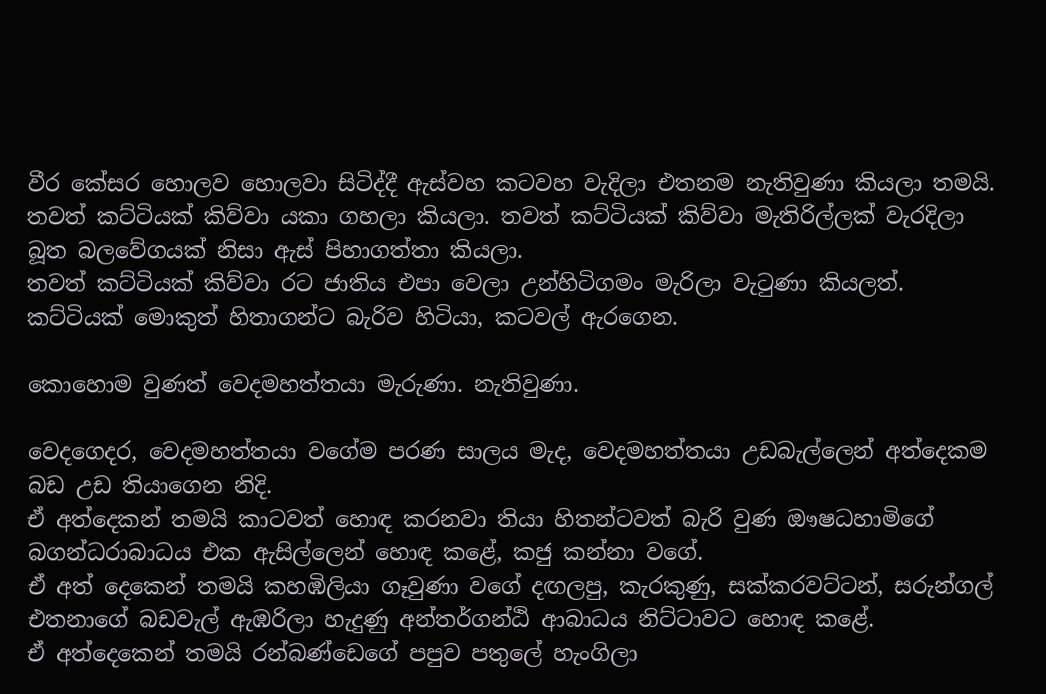වීර කේසර හොලව හොලවා සිටිද්දී ඇස්වහ කටවහ වැදිලා එතනම නැතිවුණා කියලා තමයි.
තවත් කට්ටියක් කිව්වා යකා ගහලා කියලා. තවත් කට්ටියක් කිව්වා මැතිරිල්ලක් වැරදිලා බූත බලවේගයක් නිසා ඇස් පිහාගත්තා කියලා.
තවත් කට්ටියක් කිව්වා රට ජාතිය එපා වෙලා උන්හිටිගමං මැරිලා වැටුණා කියලත්.
කට්ටියක් මොකුත් හිතාගන්ට බැරිව හිටියා, කටවල් ඇරගෙන.

කොහොම වුණත් වෙදමහත්තයා මැරුණා. නැතිවුණා.

වෙදගෙදර, වෙදමහත්තයා වගේම පරණ සාලය මැද, වෙදමහත්තයා උඩබැල්ලෙන් අත්දෙකම බඩ උඩ තියාගෙන නිදි.
ඒ අත්දෙකන් තමයි කාටවත් හොඳ කරනවා තියා හිතන්ටවත් බැරි වුණ ඖෂධහාමිගේ බගන්ධරාබාධය එක ඇසිල්ලෙන් හොඳ කළේ, කජු කන්නා වගේ.
ඒ අත් දෙකෙන් තමයි කහඹිලියා ගෑවුණා වගේ දඟලපු, කැරකුණු, සක්කරවට්ටන්, සරුන්ගල් එතනාගේ බඩවැල් ඇඹරිලා හැදුණු අන්තර්ගන්ඨි ආබාධය නිට්ටාවට හොඳ කළේ.
ඒ අත්දෙකෙන් තමයි රන්බණ්ඩෙගේ පපුව පතුලේ හැංගිලා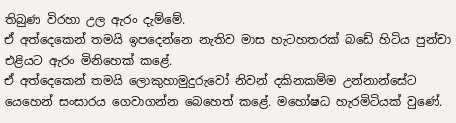තිබුණ විරහා උල ඇරං දැම්මේ.
ඒ අත්දෙකෙන් තමයි ඉපදෙන්නෙ නැතිව මාස හැටහතරක් බඩේ හිටිය පුන්චා එළියට ඇරං මිනිහෙක් කළේ.
ඒ අත්දෙකෙන් තමයි ලොකුහාමුදුරුවෝ නිවන් දකිනකම්ම උන්නාන්සේට යෙහෙන් සංසාරය ගෙවාගන්න බෙහෙත් කළේ. මහෝෂධ හැරමිටියක් වුණේ.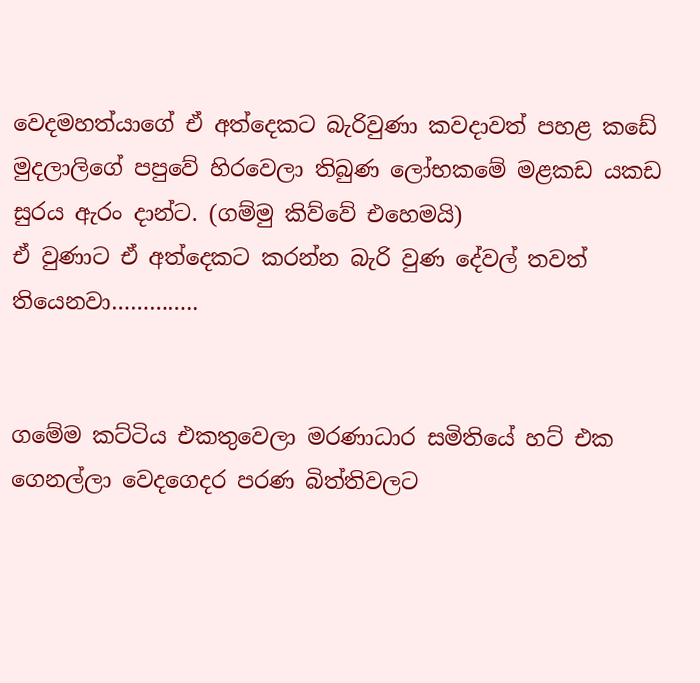වෙදමහත්යාගේ ඒ අත්දෙකට බැරිවුණා කවදාවත් පහළ කඩේ මුදලාලිගේ පපුවේ හිරවෙලා තිබුණ ලෝභකමේ මළකඩ යකඩ සුරය ඇරං දාන්ට. (ගම්මු කිව්වේ එහෙමයි)
ඒ වුණාට ඒ අත්දෙකට කරන්න බැරි වුණ දේවල් තවත් තියෙනවා…………..


ගමේම කට්ටිය එකතුවෙලා මරණාධාර සමිතියේ හට් එක ගෙනල්ලා වෙදගෙදර පරණ බිත්තිවලට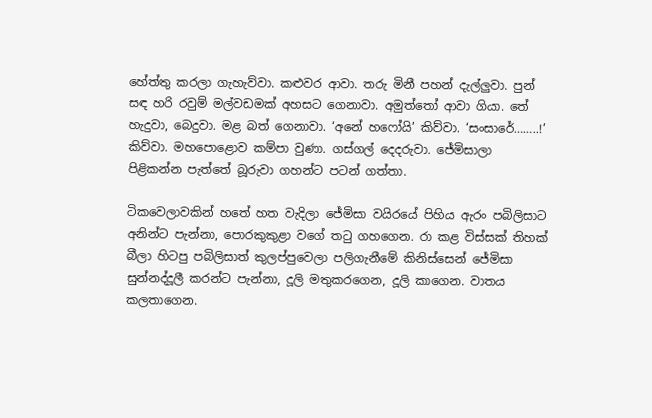හේත්තු කරලා ගැහැව්වා. කළුවර ආවා. තරු මිනී පහන් දැල්ලුවා. පුන් සඳ හරි රවුම් මල්වඩමක් අහසට ගෙනාවා. අමුත්තෝ ආවා ගියා. තේ හැදුවා, බෙදුවා. මළ බත් ගෙනාවා. ‘අනේ හෆෝයි’ කිව්වා. ‘සංසාරේ……..!’ කිව්වා. මහපොළොව කම්පා වුණා. ගස්ගල් දෙදරුවා. ජේමිසාලා පිළිකන්න පැත්තේ බූරුවා ගහන්ට පටන් ගත්තා.

ටිකවෙලාවකින් හතේ හත වැදිලා ජේමිසා වයිරයේ පිහිය ඇරං පබිලිසාට අනින්ට පැන්නා, පොරකුකුළා වගේ තටු ගහගෙන. රා කළ විස්සක් තිහක් බීලා හිටපු පබිලිසාත් කුලප්පුවෙලා පලිගැනීමේ කිනිස්සෙන් ජේමිසා සුන්නද්දූලී කරන්ට පැන්නා, දූලි මතුකරගෙන, දූලි කාගෙන. වාතය කලතාගෙන.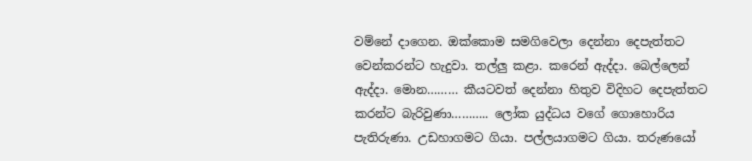වම්නේ දාගෙන. ඔක්කොම සමගිවෙලා දෙන්නා දෙපැත්තට වෙන්කරන්ට හැදුවා. තල්ලු කළා. කරෙන් ඇද්දා. බෙල්ලෙන් ඇද්දා. මොන……… කීයටවත් දෙන්නා හිතුව විදිහට දෙපැත්තට කරන්ට බැරිවුණා……….. ලෝක යුද්ධය වගේ ගොහොරිය පැතිරුණා. උඩහාගමට ගියා. පල්ලයාගමට ගියා. තරුණයෝ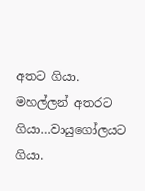අතට ගියා. මහල්ලන් අතරට ගියා…වායුගෝලයට ගියා.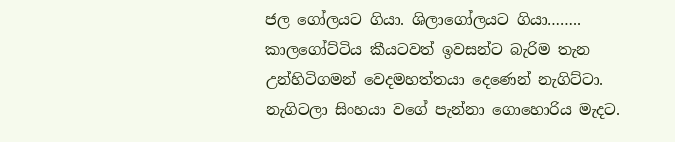ජල ගෝලයට ගියා. ශිලාගෝලයට ගියා…….. කාලගෝට්ටිය කීයටවත් ඉවසන්ට බැරිම තැන උන්හිටිගමන් වෙදමහත්තයා දෙණෙන් නැගිට්ටා. නැගිටලා සිංහයා වගේ පැන්නා ගොහොරිය මැදට.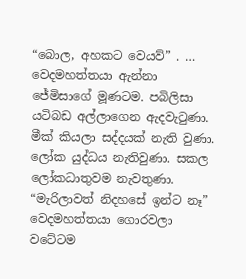“බොල, අහකට වෙයව්” . … වෙදමහත්තයා ඇන්නා ජේමිසාගේ මූණටම. පබිලිසා යටිබඩ අල්ලාගෙන ඇදවැටුණා. මීක් කියලා සද්දයක් නැති වුණා. ලෝක යුද්ධය නැතිවුණා. සකල ලෝකධාතුවම නැවතුණා. “මැරිලාවත් නිදහසේ ඉන්ට නෑ” වෙදමහත්තයා ගොරවලා වටේටම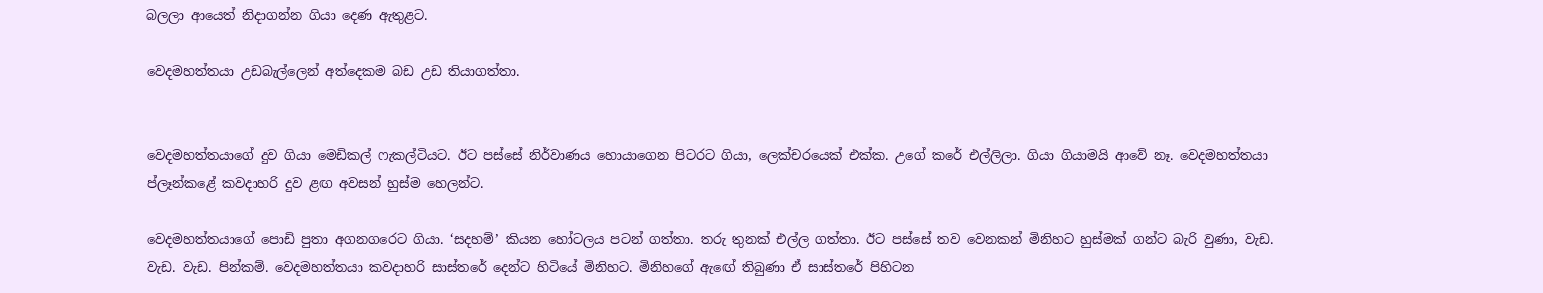බලලා ආයෙත් නිදාගන්න ගියා දෙණ ඇතුළට.

වෙදමහත්තයා උඩබැල්ලෙන් අත්දෙකම බඩ උඩ තියාගත්තා.


වෙදමහත්තයාගේ දුව ගියා මෙඩිකල් ෆැකල්ටියට. ඊට පස්සේ නිර්වාණය හොයාගෙන පිටරට ගියා, ලෙක්චරයෙක් එක්ක. උගේ කරේ එල්ලිලා. ගියා ගියාමයි ආවේ නෑ. වෙදමහත්තයා  ප්ලෑන්කළේ කවදාහරි දුව ළඟ අවසන් හුස්ම හෙලන්ට.

වෙදමහත්තයාගේ පොඩි පුතා අගනගරෙට ගියා. ‘සදහම්’ කියන හෝටලය පටන් ගත්තා. තරු තුනක් එල්ල ගත්තා. ඊට පස්සේ තව වෙනකන් මිනිහට හුස්මක් ගන්ට බැරි වුණා, වැඩ. වැඩ. වැඩ. පින්කම්. වෙදමහත්තයා කවදාහරි සාස්තරේ දෙන්ට හිටියේ මිනිහට. මිනිහගේ ඇඟේ තිබුණා ඒ සාස්තරේ පිහිටන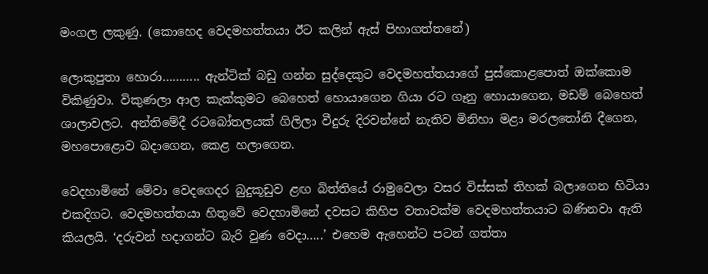මංගල ලකුණු. (කොහෙද වෙදමහත්තයා ඊට කලින් ඇස් පිහාගත්තනේ)

ලොකුපුතා හොරා……….. ඇන්ටික් බඩු ගන්න සුද්දෙකුට වෙදමහත්තයාගේ පුස්කොළපොත් ඔක්කොම විකිණුවා. විකුණලා ආල කැක්කුමට බෙහෙත් හොයාගෙන ගියා රට ගෑනු හොයාගෙන, මඩම් බෙහෙත් ශාලාවලට. අන්තිමේදී රටබෝතලයක් ගිලිලා වීදුරු දිරවන්නේ නැතිව මිනිහා මළා මරලතෝනි දීගෙන, මහපොළොව බදාගෙන, කෙළ හලාගෙන.

වෙදහාමිනේ මේවා වෙදගෙදර බුදුකූඩුව ළඟ බිත්තියේ රාමුවෙලා වසර විස්සක් තිහක් බලාගෙන හිටියා එකදිගට. වෙදමහත්තයා හිතුවේ වෙදහාමිනේ දවසට කිහිප වතාවක්ම වෙදමහත්තයාට බණිනවා ඇති කියලයි. ‘දරුවන් හදාගන්ට බැරි වුණ වෙදා…..’ එහෙම ඇහෙන්ට පටන් ගත්තා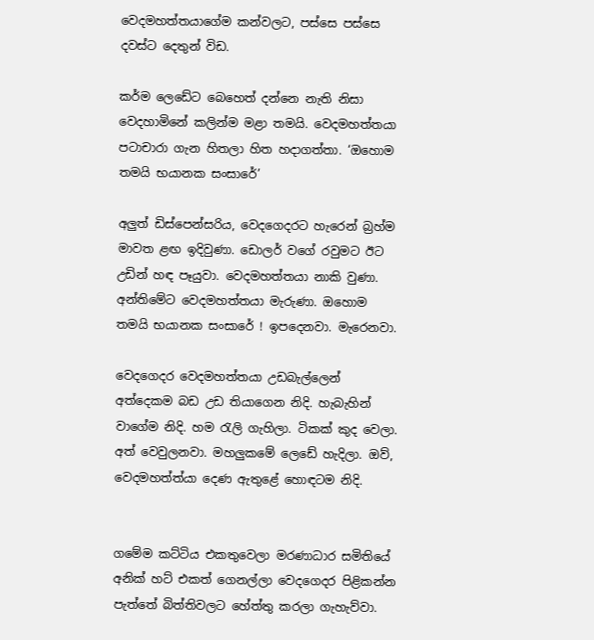වෙදමහත්තයාගේම කන්වලට, පස්සෙ පස්සෙ දවස්ට දෙතුන් විඩ.

කර්ම ලෙඩේට බෙහෙත් දන්නෙ නැති නිසා වෙදහාමිනේ කලින්ම මළා තමයි. වෙදමහත්තයා පටාචාරා ගැන හිතලා හිත හදාගත්තා. ‘ඔහොම තමයි භයානක සංසාරේ’

අලුත් ඩිස්පෙන්සරිය, වෙදගෙදරට හැරෙන් බ්‍රහ්ම මාවත ළඟ ඉදිවුණා. ඩොලර් වගේ රවුමට ඊට උඩින් හඳ පෑයුවා. වෙදමහත්තයා නාකි වුණා. අන්තිමේට වෙදමහත්තයා මැරුණා. ඔහොම තමයි භයානක සංසාරේ ! ඉපදෙනවා. මැරෙනවා.

වෙදගෙදර වෙදමහත්තයා උඩබැල්ලෙන් අත්දෙකම බඩ උඩ තියාගෙන නිදි. හැබැහින් වාගේම නිදි. හම රැලි ගැහිලා. ටිකක් කුද වෙලා. අත් වෙවුලනවා. මහලුකමේ ලෙඩේ හැදිලා. ඔව්, වෙදමහත්ත්යා දෙණ ඇතුළේ හොඳටම නිදි.


ගමේම කට්ටිය එකතුවෙලා මරණාධාර සමිතියේ අනික් හට් එකත් ගෙනල්ලා වෙදගෙදර පිළිකන්න පැත්තේ බිත්තිවලට හේත්තු කරලා ගැහැව්වා.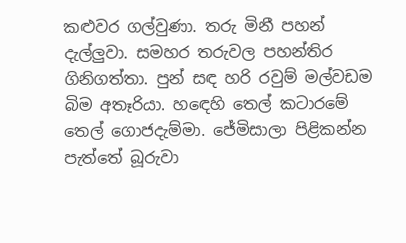කළුවර ගල්වුණා. තරු මිනී පහන් දැල්ලුවා. සමහර තරුවල පහන්තිර ගිනිගත්තා. පුන් සඳ හරි රවුම් මල්වඩම බිම අතෑරියා. හඳෙහි තෙල් කටාරමේ තෙල් ගොජදැම්මා. ජේමිසාලා පිළිකන්න පැත්තේ බූරුවා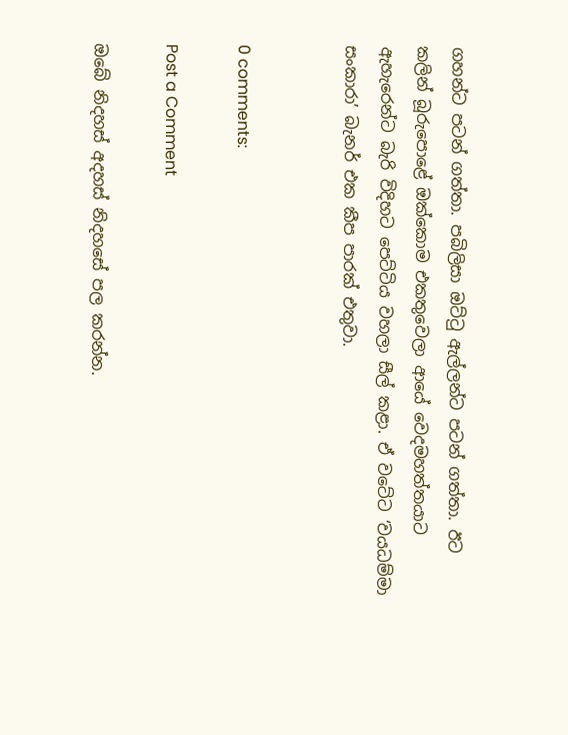ගහන්ට පටන් ගත්තා. පබිලිසා ඔට්ටු ඇල්ලන්ට පටන් ගත්තා. ඊට කලින් බූරුපොළේ ඔක්කොම එකතුවෙලා ආයේ වෙදමහත්තයාට ඇහැරෙන්ට බැරි විදිහට පෙට්ටිය වහලා සීල් කළා. ඒ වටේට ‘වයධම්මා සංකාරා’ බැනර් එක කීප පාරක් එතුවා.


0 comments:

Post a Comment

ඔබේ නිදහස් අදහස් නිදහසේ පල කරන්න.